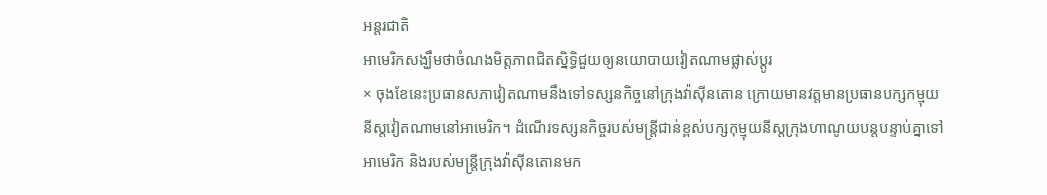អន្តរជាតិ
អាមេរិកសង្ឃឹមថាចំណងមិត្តភាពជិតស្និទ្ធិជួយឲ្យនយោបាយវៀតណាមផ្លាស់ប្តូរ
× ចុងខែនេះប្រធានសភាវៀតណាមនឹងទៅទស្សនកិច្ចនៅក្រុងវ៉ាស៊ីនតោន ក្រោយមានវត្តមានប្រធានបក្សកម្មុយនីស្តវៀតណាមនៅអាមេរិក។ ដំណើរទស្សនកិច្ចរបស់មន្ត្រីជាន់ខ្ពស់បក្សកុម្មុយនីស្តក្រុងហាណូយបន្តបន្ទាប់គ្នាទៅអាមេរិក និងរបស់មន្ត្រីក្រុងវ៉ាស៊ីនតោនមក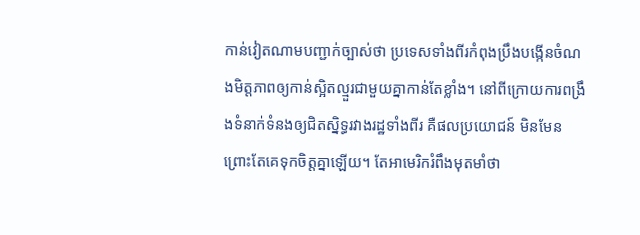កាន់វៀតណាមបញ្ជាក់ច្បាស់ថា ប្រទេសទាំងពីរកំពុងប្រឹងបង្កើនចំណងមិត្តភាពឲ្យកាន់ស្អិតល្មួរជាមួយគ្នាកាន់តែខ្លាំង។ នៅពីក្រោយការពង្រឹងទំនាក់ទំនងឲ្យជិតស្និទ្ធរវាងរដ្ឋទាំងពីរ គឺផលប្រយោជន៍ មិនមែនព្រោះតែគេទុកចិត្តគ្នាឡើយ។ តែអាមេរិករំពឹងមុតមាំថា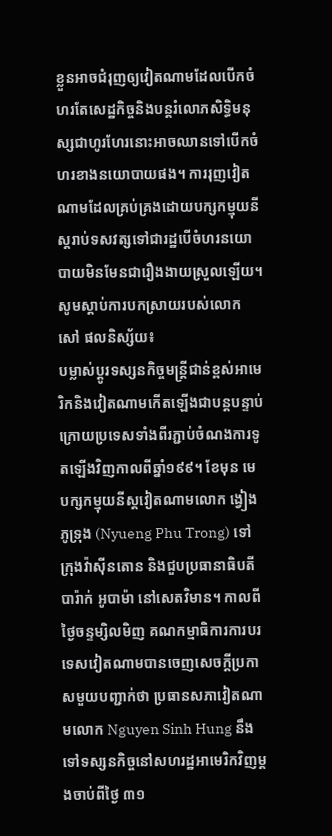ខ្លួនអាចជំរុញឲ្យវៀតណាមដែលបើកចំហរតែសេដ្ឋកិច្ចនិងបន្តរំលោភសិទ្ធិមនុស្សជាហូរហែរនោះអាចឈានទៅបើកចំហរខាងនយោបាយផង។ ការរុញវៀតណាមដែលគ្រប់គ្រងដោយបក្សកម្មុយនីស្តរាប់ទសវត្សទៅជារដ្ឋបើចំហរនយោបាយមិនមែនជារឿងងាយស្រួលឡើយ។
សូមស្តាប់ការបកស្រាយរបស់លោក សៅ ផលនិស្ស័យ៖
បម្លាស់ប្តូរទស្សនកិច្ចមន្ត្រីជាន់ខ្ពស់អាមេរិកនិងវៀតណាមកើតឡើងជាបន្តបន្ទាប់ ក្រោយប្រទេសទាំងពីរភ្ជាប់ចំណងការទូតឡើងវិញកាលពីឆ្នាំ១៩៩។ ខែមុន មេបក្សកម្មុយនីស្តវៀតណាមលោក ង្វៀង ភូទ្រុង (Nyueng Phu Trong) ទៅក្រុងវ៉ាស៊ីនតោន និងជួបប្រធានាធិបតីបារ៉ាក់ អូបាម៉ា នៅសេតវិមាន។ កាលពីថ្ងៃចន្ទម្សិលមិញ គណកម្មាធិការការបរទេសវៀតណាមបានចេញសេចក្តីប្រកាសមួយបញ្ជាក់ថា ប្រធានសភាវៀតណាមលោក Nguyen Sinh Hung នឹងទៅទស្សនកិច្ចនៅសហរដ្ឋអាមេរិកវិញម្តងចាប់ពីថ្ងៃ ៣១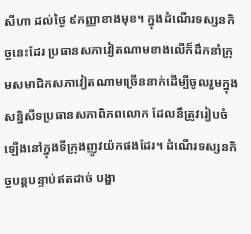សីហា ដល់ថ្ងៃ ៩កញ្ញាខាងមុខ។ ក្នុងដំណើរទស្សនកិច្ចនេះដែរ ប្រធានសភាវៀតណាមខាងលើក៏ដឹកនាំក្រុមសមាជិកសភាវៀតណាមច្រើននាក់ដើម្បីចូលរួមក្នុងសន្និសីទប្រធានសភាពិភពលោក ដែលនឹត្រូវរៀបចំឡើងនៅក្នុងទីក្រុងញូវយ៉កផងដែរ។ ដំណើរទស្សនកិច្ចបន្តបន្ទាប់ឥតដាច់ បង្ហា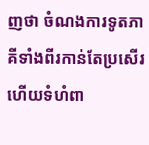ញថា ចំណងការទូតភាគីទាំងពីរកាន់តែប្រសើរ ហើយទំហំពា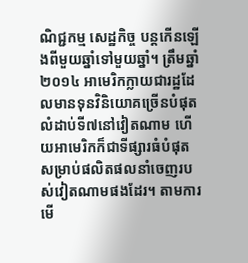ណិជ្ជកម្ម សេដ្ឋកិច្ច បន្តកើនឡើងពីមួយឆ្នាំទៅមួយឆ្នាំ។ ត្រឹមឆ្នាំ ២០១៤ អាមេរិកក្លាយជារដ្ឋដែលមានទុនវិនិយោគច្រើនបំផុតលំដាប់ទី៧នៅវៀតណាម ហើយអាមេរិកក៏ជាទីផ្សារធំបំផុតសម្រាប់ផលិតផលនាំចេញរបស់វៀតណាមផងដែរ។ តាមការមើ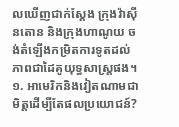លឃើញជាក់ស្តែង ក្រុងវ៉ាស៊ីនតោន និងក្រុងហាណូយ ចង់តំឡើងកម្រិតការទូតដល់ភាពជាដៃគូយុទ្ធសាស្ត្រផង។
១. អាមេរិកនិងវៀតណាមជាមិត្តដើម្បីតែផលប្រយោជន៍?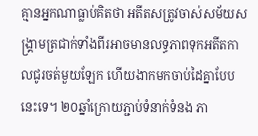គ្មានអ្នកណាធ្លាប់គិតថា អតីតសត្រូវចាស់សម័យសង្គ្រាមត្រជាក់ទាំងពីរអាចមានលទ្ធភាពទុកអតីតកាលជូរចត់មួយឡែក ហើយងាកមកចាប់ដៃគ្នាបែបនេះទេ។ ២០ឆ្នាំក្រោយភ្ជាប់ទំនាក់ទំនង ភា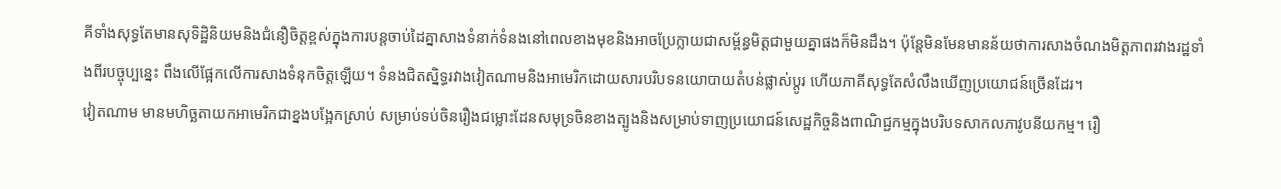គីទាំងសុទ្ធតែមានសុទិដ្ឋិនិយមនិងជំនឿចិត្តខ្ពស់ក្នុងការបន្តចាប់ដៃគ្នាសាងទំនាក់ទំនងនៅពេលខាងមុខនិងអាចប្រែក្លាយជាសម្ព័ន្ធមិត្តជាមួយគ្នាផងក៏មិនដឹង។ ប៉ុន្តែមិនមែនមានន័យថាការសាងចំណងមិត្តភាពរវាងរដ្ឋទាំងពីរបច្ចុប្បន្នេះ ពឹងលើផ្អែកលើការសាងទំនុកចិត្តឡើយ។ ទំនងជិតស្និទ្ធរវាងវៀតណាមនិងអាមេរិកដោយសារបរិបទនយោបាយតំបន់ផ្លាស់ប្តូរ ហើយភាគីសុទ្ធតែសំលឹងឃើញប្រយោជន៍ច្រើនដែរ។
វៀតណាម មានមហិច្ឆតាយកអាមេរិកជាខ្នងបង្អែកស្រាប់ សម្រាប់ទប់ចិនរឿងជម្លោះដែនសមុទ្រចិនខាងត្បូងនិងសម្រាប់ទាញប្រយោជន៍សេដ្ឋកិច្ចនិងពាណិជ្ជកម្មក្នុងបរិបទសាកលភាវូបនីយកម្ម។ រឿ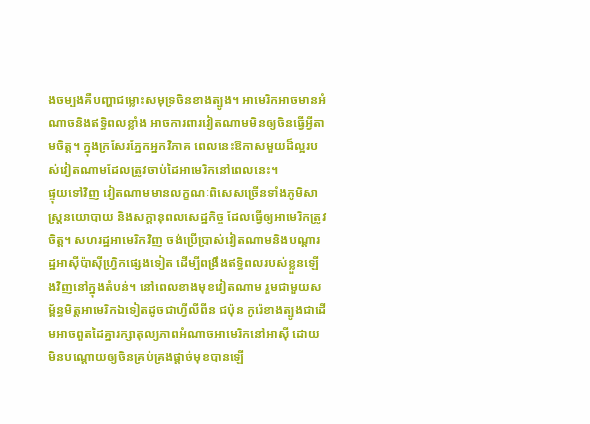ងចម្បងគឺបញ្ហាជម្លោះសមុទ្រចិនខាងត្បូង។ អាមេរិកអាចមានអំណាចនិងឥទ្ធិពលខ្លាំង អាចការពារវៀតណាមមិនឲ្យចិនធ្វើអ្វីតាមចិត្ត។ ក្នុងក្រសែរភ្នែកអ្នកវិភាគ ពេលនេះឱកាសមួយដ៏ល្អរបស់វៀតណាមដែលត្រូវចាប់ដៃអាមេរិកនៅពេលនេះ។
ផ្ទុយទៅវិញ វៀតណាមមានលក្ខណៈពិសេសច្រើនទាំងភូមិសាស្ត្រនយោបាយ និងសក្តានុពលសេដ្ឋកិច្ច ដែលធ្វើឲ្យអាមេរិកត្រូវចិត្ត។ សហរដ្ឋអាមេរិកវិញ ចង់ប្រើប្រាស់វៀតណាមនិងបណ្តារដ្ឋអាស៊ីប៉ាស៊ីហ្វ្រិកផ្សេងទៀត ដើម្បីពង្រឹងឥទ្ធិពលរបស់ខ្លួនឡើងវិញនៅក្នុងតំបន់។ នៅពេលខាងមុខវៀតណាម រួមជាមួយសម្ព័ន្ធមិត្តអាមេរិកឯទៀតដូចជាហ្វីលីពីន ជប៉ុន កូរ៉េខាងត្បូងជាដើមអាចពួតដៃគ្នារក្សាតុល្យភាពអំណាចអាមេរិកនៅអាស៊ី ដោយមិនបណ្តោយឲ្យចិនគ្រប់គ្រងផ្តាច់មុខបានឡើ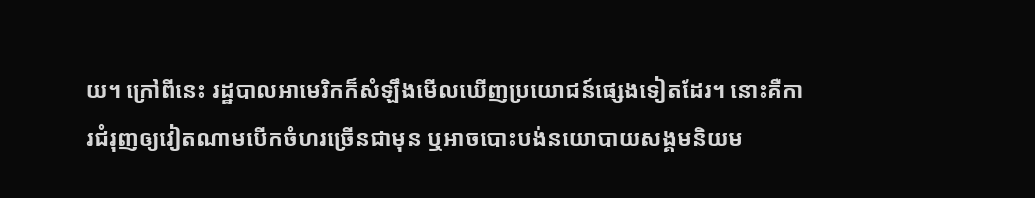យ។ ក្រៅពីនេះ រដ្ឋបាលអាមេរិកក៏សំឡឹងមើលឃើញប្រយោជន៍ផ្សេងទៀតដែរ។ នោះគឺការជំរុញឲ្យវៀតណាមបើកចំហរច្រើនជាមុន ឬអាចបោះបង់នយោបាយសង្គមនិយម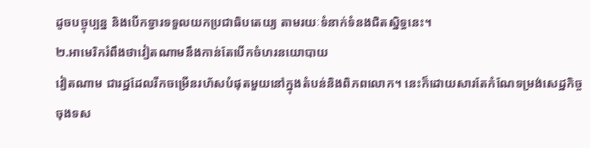ដូចបច្ចុប្បន្ន និងបើកទ្វារទទួលយកប្រជាធិបតេយ្យ តាមរយៈទំនាក់ទំនងជិតស្និទ្ធនេះ។
២.អាមេរិករំពឹងថាវៀតណាមនឹងកាន់តែបើកចំហរនយោបាយ
វៀតណាម ជារដ្ឋដែលរីកចម្រើនរហ័សបំផុតមួយនៅក្នុងតំបន់និងពិភពលោក។ នេះក៏ដោយសារតែកំណែទម្រង់សេដ្ឋកិច្ចចុងទស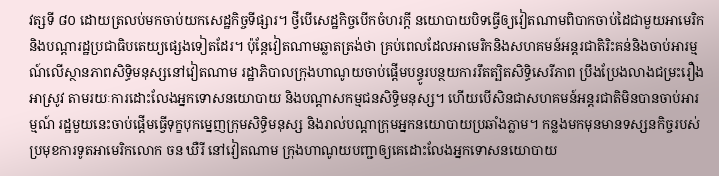វត្សទី ៨០ ដោយត្រលប់មកចាប់យកសេដ្ឋកិច្ចទីផ្សារ។ ថ្វីបើសេដ្ឋកិច្ចបើកចំហរក្តី នយោបាយបិទធ្វើឲ្យវៀតណាមពិបាកចាប់ដៃជាមួយអាមេរិកនិងបណ្តារដ្ឋប្រជាធិបតេយ្យផ្សេងទៀតដែរ។ ប៉ុន្តែវៀតណាមឆ្លាតត្រង់ថា គ្រប់ពេលដែលអាមេរិកនិងសហគមន៍អន្តរជាតិរិះគន់និងចាប់អារម្មណ៍លើស្ថានភាពសិទ្ធិមនុស្សនៅវៀតណាម រដ្ឋាភិបាលក្រុងហាណូយចាប់ផ្តើមបន្ធូរបន្ថយការរឹតត្បិតសិទ្ធិសេរីភាព ប្រឹងប្រែងលាងជម្រះរឿងអាស្រូវ តាមរយៈការដោះលែងអ្នកទោសនយោបាយ និងបណ្តាសកម្មជនសិទ្ធិមនុស្ស។ ហើយបើសិនជាសហគមន៍អន្តរជាតិមិនបានចាប់អារម្មណ៍ រដ្ឋមួយនេះចាប់ផ្តើមធ្វើទុក្ខបុកម្នេញក្រុមសិទ្ធិមនុស្ស និងរាល់បណ្តាក្រុមអ្នកនយោបាយប្រឆាំងភ្លាម។ កន្លងមកមុនមានទស្សនកិច្ចរបស់ប្រមុខការទូតអាមេរិកលោក ចន ឃឺរី នៅវៀតណាម ក្រុងហាណូយបញ្ជាឲ្យគេដោះលែងអ្នកទោសនយោបាយ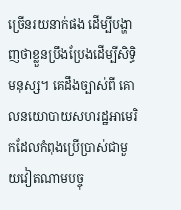ច្រើនរយនាក់ផង ដើម្បីបង្ហាញថាខ្លួនប្រឹងប្រែងដើម្បីសិទ្ធិមនុស្ស។ គេដឹងច្បាស់ពី គោលនយោបាយសហរដ្ឋអាមេរិកដែលកំពុងប្រើប្រាស់ជាមួយវៀតណាមបច្ចុ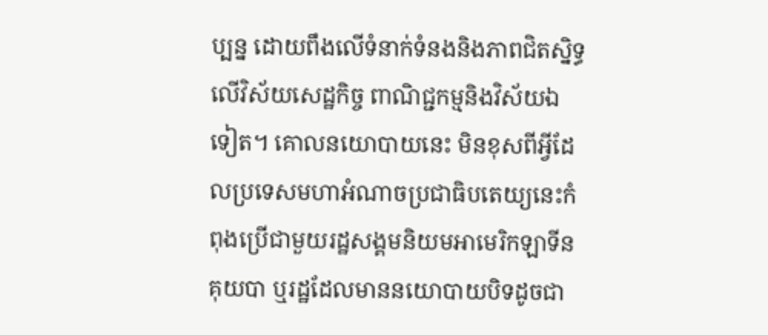ប្បន្ន ដោយពឹងលើទំនាក់ទំនងនិងភាពជិតស្និទ្ធលើវិស័យសេដ្ឋកិច្ច ពាណិជ្ជកម្មនិងវិស័យឯទៀត។ គោលនយោបាយនេះ មិនខុសពីអ្វីដែលប្រទេសមហាអំណាចប្រជាធិបតេយ្យនេះកំពុងប្រើជាមួយរដ្ឋសង្គមនិយមអាមេរិកឡាទីនគុយបា ឬរដ្ឋដែលមាននយោបាយបិទដូចជា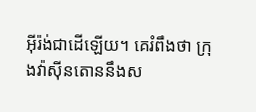អ៊ីរ៉ង់ជាដើឡើយ។ គេរំពឹងថា ក្រុងវ៉ាស៊ីនតោននឹងស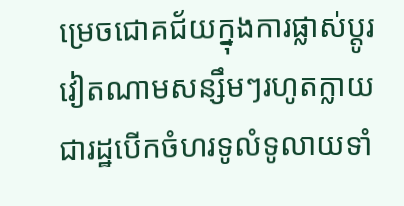ម្រេចជោគជ័យក្នុងការផ្លាស់ប្តូរវៀតណាមសន្សឹមៗរហូតក្លាយជារដ្ឋបើកចំហរទូលំទូលាយទាំ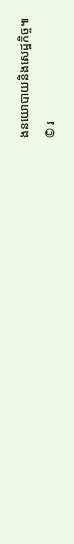ងនយោបាយនិងសេដ្ឋកិច្ច៕
© រ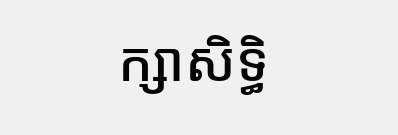ក្សាសិទ្ធិ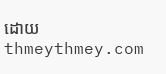ដោយ thmeythmey.com